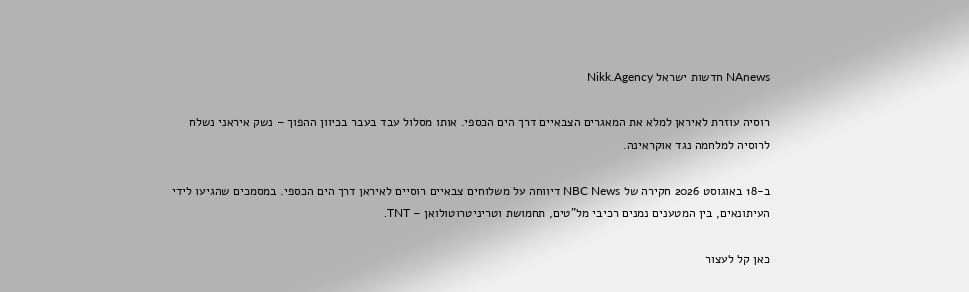NAnews חדשות ישראל Nikk.Agency

רוסיה עוזרת לאיראן למלא את המאגרים הצבאיים דרך הים הכספי. אותו מסלול עבד בעבר בכיוון ההפוך – נשק איראני נשלח לרוסיה למלחמה נגד אוקראינה.

ב-18 באוגוסט 2026 חקירה של NBC News דיווחה על משלוחים צבאיים רוסיים לאיראן דרך הים הכספי. במסמכים שהגיעו לידי העיתונאים, בין המטענים נמנים רכיבי מל”טים, תחמושת וטריניטרוטולואן – TNT.

כאן קל לעצור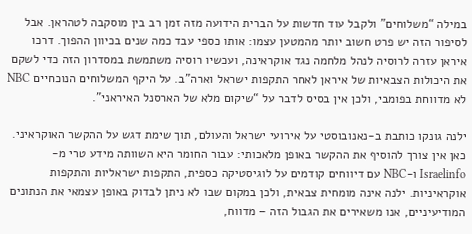במילה “משלוחים” ולקבל עוד חדשות על הברית הידועה מזה זמן רב בין מוסקבה לטהראן. אבל לסיפור הזה יש פרט חשוב יותר מהמטען עצמו: אותו כספי עבד כמה שנים בכיוון ההפוך. דרכו איראן עזרה לרוסיה לנהל מלחמה נגד אוקראינה, ועכשיו רוסיה משתמשת במסדרון הזה כדי לשקם את היכולות הצבאיות של איראן לאחר התקפות ישראל וארה”ב. על היקף המשלוחים הנוכחיים NBC לא מדווחת בפומבי, ולכן אין בסיס לדבר על “שיקום מלא של הארסנל האיראני”.

ילנה גונקו כותבת ב-נאנובוסטי על אירועי ישראל והעולם, תוך שימת דגש על ההקשר האוקראיני. כאן אין צורך להוסיף את ההקשר באופן מלאכותי: עבור החומר היא השוותה מידע טרי מ-Israelinfo ו-NBC עם דיווחים קודמים על לוגיסטיקה כספית, התקפות ישראליות והתקפות אוקראיניות. ילנה אינה מומחית צבאית, ולכן במקום שבו לא ניתן לבדוק באופן עצמאי את הנתונים המודיעיניים, אנו משאירים את הגבול הזה – מדווח,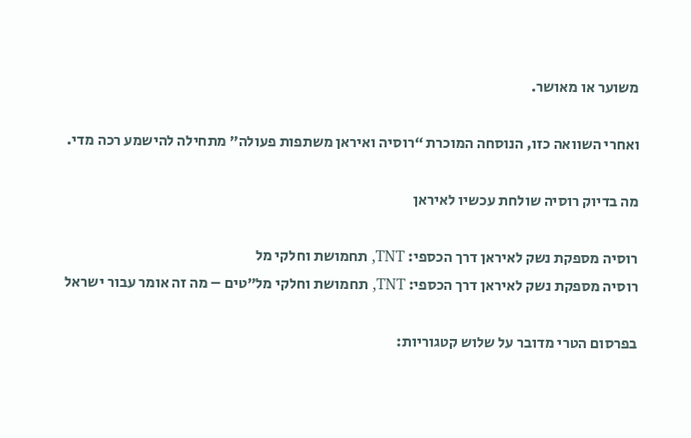משוער או מאושר.

ואחרי השוואה כזו, הנוסחה המוכרת “רוסיה ואיראן משתפות פעולה” מתחילה להישמע רכה מדי.

מה בדיוק רוסיה שולחת עכשיו לאיראן

רוסיה מספקת נשק לאיראן דרך הכספי: TNT, תחמושת וחלקי מל
רוסיה מספקת נשק לאיראן דרך הכספי: TNT, תחמושת וחלקי מל”טים – מה זה אומר עבור ישראל

בפרסום הטרי מדובר על שלוש קטגוריות: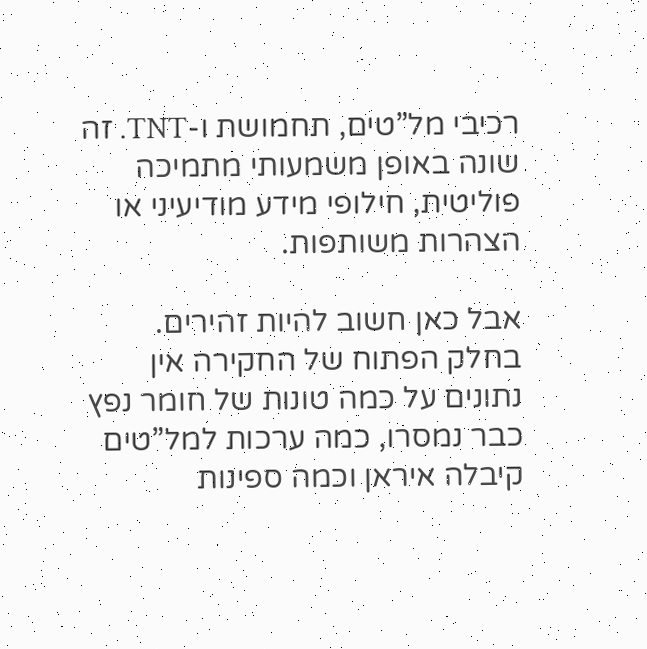רכיבי מל”טים, תחמושת ו-TNT. זה שונה באופן משמעותי מתמיכה פוליטית, חילופי מידע מודיעיני או הצהרות משותפות.

אבל כאן חשוב להיות זהירים. בחלק הפתוח של החקירה אין נתונים על כמה טונות של חומר נפץ כבר נמסרו, כמה ערכות למל”טים קיבלה איראן וכמה ספינות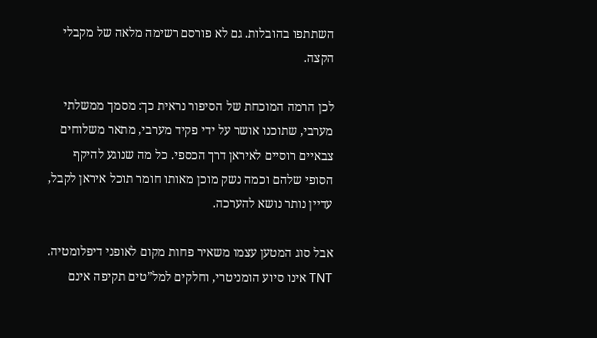השתתפו בהובלות. גם לא פורסם רשימה מלאה של מקבלי הקצה.

לכן הרמה המוכחת של הסיפור נראית כך: מסמך ממשלתי מערבי, שתוכנו אושר על ידי פקיד מערבי, מתאר משלוחים צבאיים רוסיים לאיראן דרך הכספי. כל מה שנוגע להיקף הסופי שלהם וכמה נשק מוכן מאותו חומר תוכל איראן לקבל, עדיין נותר נושא להערכה.

אבל סוג המטען עצמו משאיר פחות מקום לאופני דיפלומטיה. TNT אינו סיוע הומניטרי, וחלקים למל”טים תקיפה אינם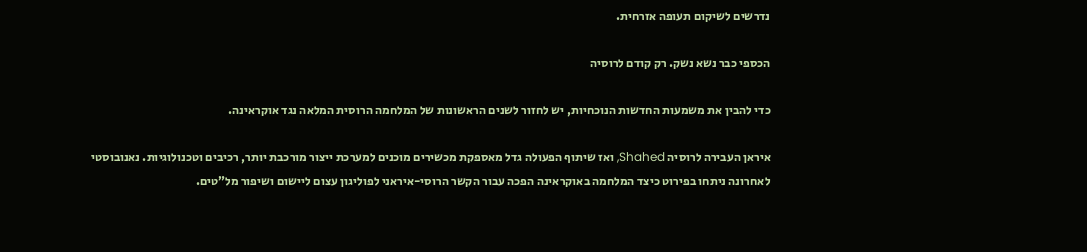נדרשים לשיקום תעופה אזרחית.

הכספי כבר נשא נשק. רק קודם לרוסיה

כדי להבין את משמעות החדשות הנוכחיות, יש לחזור לשנים הראשונות של המלחמה הרוסית המלאה נגד אוקראינה.

איראן העבירה לרוסיה Shahed, ואז שיתוף הפעולה גדל מאספקת מכשירים מוכנים למערכת ייצור מורכבת יותר, רכיבים וטכנולוגיות. נאנובוסטי לאחרונה ניתחו בפירוט כיצד המלחמה באוקראינה הפכה עבור הקשר הרוסי-איראני לפוליגון עצום ליישום ושיפור מל”טים.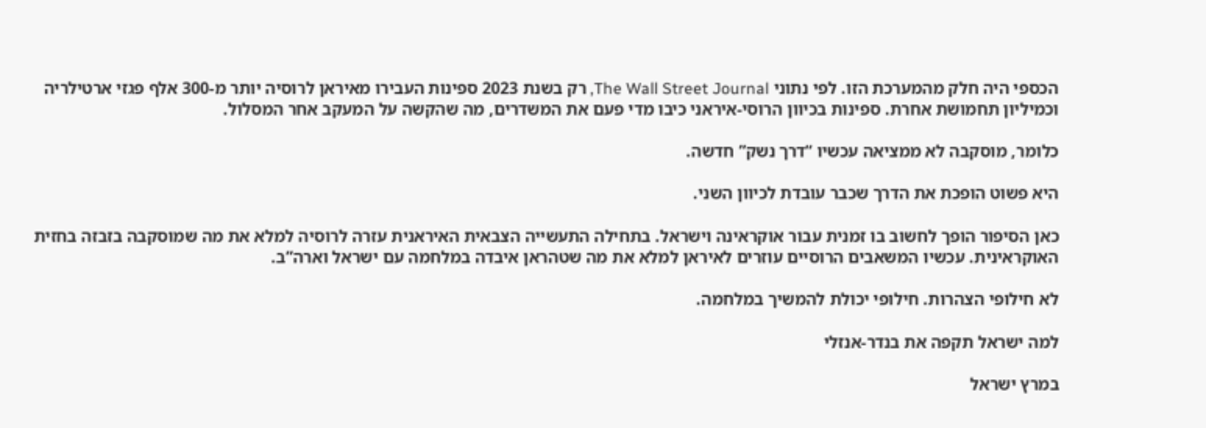הכספי היה חלק מהמערכת הזו. לפי נתוני The Wall Street Journal, רק בשנת 2023 ספינות העבירו מאיראן לרוסיה יותר מ-300 אלף פגזי ארטילריה וכמיליון תחמושת אחרת. ספינות בכיוון הרוסי-איראני כיבו מדי פעם את המשדרים, מה שהקשה על המעקב אחר המסלול.

כלומר, מוסקבה לא ממציאה עכשיו “דרך נשק” חדשה.

היא פשוט הופכת את הדרך שכבר עובדת לכיוון השני.

כאן הסיפור הופך לחשוב בו זמנית עבור אוקראינה וישראל. בתחילה התעשייה הצבאית האיראנית עזרה לרוסיה למלא את מה שמוסקבה בזבזה בחזית האוקראינית. עכשיו המשאבים הרוסיים עוזרים לאיראן למלא את מה שטהראן איבדה במלחמה עם ישראל וארה”ב.

לא חילופי הצהרות. חילופי יכולת להמשיך במלחמה.

למה ישראל תקפה את בנדר-אנזלי

במרץ ישראל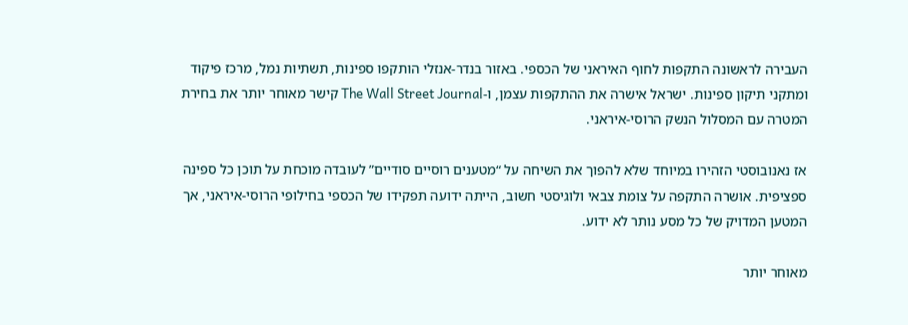העבירה לראשונה התקפות לחוף האיראני של הכספי. באזור בנדר-אנזלי הותקפו ספינות, תשתיות נמל, מרכז פיקוד ומתקני תיקון ספינות. ישראל אישרה את ההתקפות עצמן, ו-The Wall Street Journal קישר מאוחר יותר את בחירת המטרה עם המסלול הנשק הרוסי-איראני.

אז נאנובוסטי הזהירו במיוחד שלא להפוך את השיחה על “מטענים רוסיים סודיים” לעובדה מוכחת על תוכן כל ספינה ספציפית. אושרה התקפה על צומת צבאי ולוגיסטי חשוב, הייתה ידועה תפקידו של הכספי בחילופי הרוסי-איראני, אך המטען המדויק של כל מסע נותר לא ידוע.

מאוחר יותר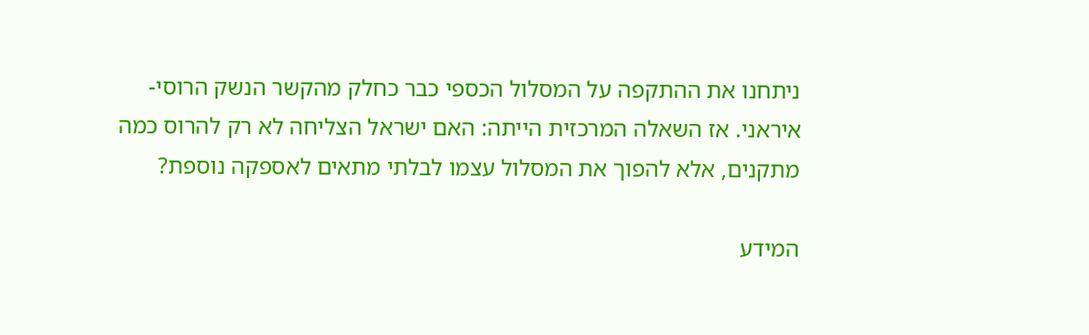ניתחנו את ההתקפה על המסלול הכספי כבר כחלק מהקשר הנשק הרוסי-איראני. אז השאלה המרכזית הייתה: האם ישראל הצליחה לא רק להרוס כמה מתקנים, אלא להפוך את המסלול עצמו לבלתי מתאים לאספקה נוספת?

המידע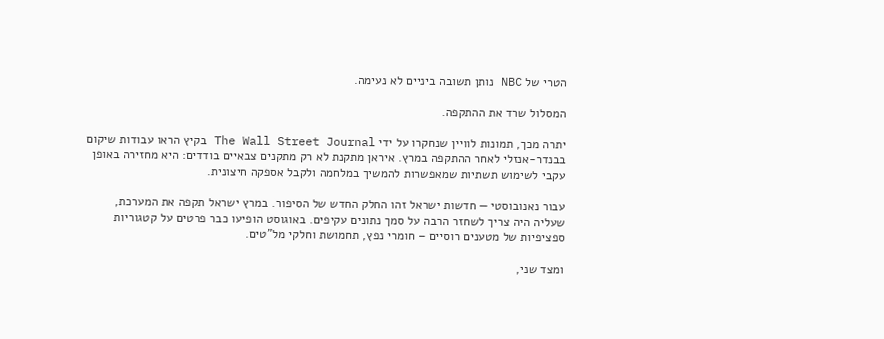הטרי של NBC נותן תשובה ביניים לא נעימה.

המסלול שרד את ההתקפה.

יתרה מכך, תמונות לוויין שנחקרו על ידי The Wall Street Journal בקיץ הראו עבודות שיקום בבנדר-אנזלי לאחר ההתקפה במרץ. איראן מתקנת לא רק מתקנים צבאיים בודדים: היא מחזירה באופן עקבי לשימוש תשתיות שמאפשרות להמשיך במלחמה ולקבל אספקה חיצונית.

עבור נאנובוסטי — חדשות ישראל זהו החלק החדש של הסיפור. במרץ ישראל תקפה את המערכת, שעליה היה צריך לשחזר הרבה על סמך נתונים עקיפים. באוגוסט הופיעו כבר פרטים על קטגוריות ספציפיות של מטענים רוסיים – חומרי נפץ, תחמושת וחלקי מל”טים.

ומצד שני,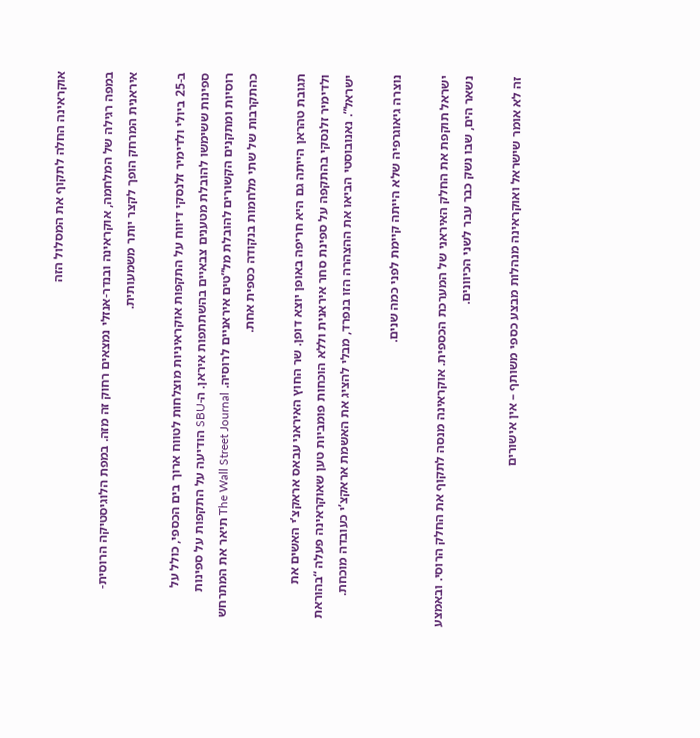אוקראינה החלה לתקוף את המסלול הזה

במפה רגילה של המלחמה, אוקראינה ובנדר-אנזלי נמצאים רחוק זה מזה. במפת הלוגיסטיקה הרוסית-איראנית המרחק הופך לקצר יותר משמעותית.

ב-25 ביולי ולדימיר זלנסקי דיווח על התקפות אוקראיניות מוצלחות לטווח ארוך בים הכספי, כולל על ספינות ששימשו להובלת מטענים צבאיים בהשתתפות איראן. ה-SBU הודיעה על התקפות על ספינות רוסיות ומתקנים הקשורים להובלת מל”טים איראניים לרוסיה. The Wall Street Journal תיאר את המתרחש כהתקרבות של שתי מלחמות בנקודה כספית אחת.

תגובת טהראן הייתה גם היא חריפה באופן יוצא דופן. שר החוץ האיראני עבאס אראקצ’י האשים את ולדימיר זלנסקי בהתקפה על ספינת סחר איראנית וללא הוכחות פומביות טען שאוקראינה פעלה “בהוראת ישראל”. נאנובוסטי הביאו את ההצהרה הזו בנפרד, מבלי להציג את האשמת אראקצ’י כעובדה מוכחת.

נוצרה גיאוגרפיה שלא הייתה קיימת לפני כמה שנים.

ישראל תוקפת את החלק האיראני של המערכת הכספית. אוקראינה מנסה לתקוף את החלק הרוסי. ובאמצע נשאר הים, שבו נשק כבר עבר לשני הכיוונים.

זה לא אומר שישראל ואוקראינה מנהלות מבצע כספי משותף – אין אישורים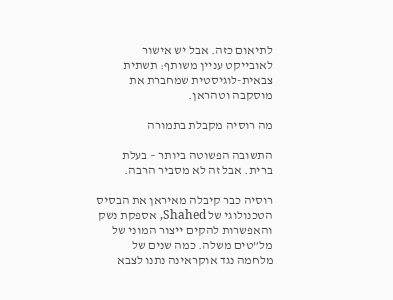לתיאום כזה. אבל יש אישור לאובייקט עניין משותף: תשתית צבאית-לוגיסטית שמחברת את מוסקבה וטהראן.

מה רוסיה מקבלת בתמורה

התשובה הפשוטה ביותר – בעלת ברית. אבל זה לא מסביר הרבה.

רוסיה כבר קיבלה מאיראן את הבסיס הטכנולוגי של Shahed, אספקת נשק והאפשרות להקים ייצור המוני של מל”טים משלה. כמה שנים של מלחמה נגד אוקראינה נתנו לצבא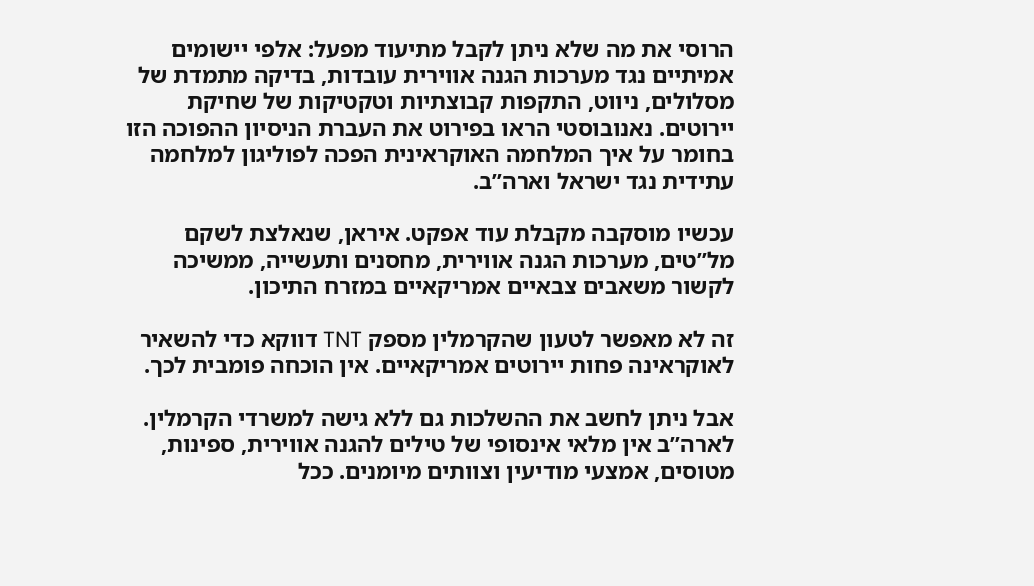הרוסי את מה שלא ניתן לקבל מתיעוד מפעל: אלפי יישומים אמיתיים נגד מערכות הגנה אווירית עובדות, בדיקה מתמדת של מסלולים, ניווט, התקפות קבוצתיות וטקטיקות של שחיקת יירוטים. נאנובוסטי הראו בפירוט את העברת הניסיון ההפוכה הזו בחומר על איך המלחמה האוקראינית הפכה לפוליגון למלחמה עתידית נגד ישראל וארה”ב.

עכשיו מוסקבה מקבלת עוד אפקט. איראן, שנאלצת לשקם מל”טים, מערכות הגנה אווירית, מחסנים ותעשייה, ממשיכה לקשור משאבים צבאיים אמריקאיים במזרח התיכון.

זה לא מאפשר לטעון שהקרמלין מספק TNT דווקא כדי להשאיר לאוקראינה פחות יירוטים אמריקאיים. אין הוכחה פומבית לכך.

אבל ניתן לחשב את ההשלכות גם ללא גישה למשרדי הקרמלין. לארה”ב אין מלאי אינסופי של טילים להגנה אווירית, ספינות, מטוסים, אמצעי מודיעין וצוותים מיומנים. ככל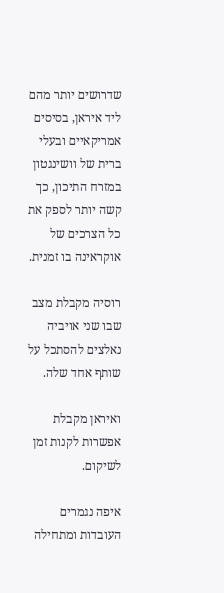שדרושים יותר מהם ליד איראן, בסיסים אמריקאיים ובעלי ברית של וושינגטון במזרח התיכון, כך קשה יותר לספק את כל הצרכים של אוקראינה בו זמנית.

רוסיה מקבלת מצב שבו שני אויביה נאלצים להסתכל על שותף אחד שלה.

ואיראן מקבלת אפשרות לקנות זמן לשיקום.

איפה נגמרים העובדות ומתחילה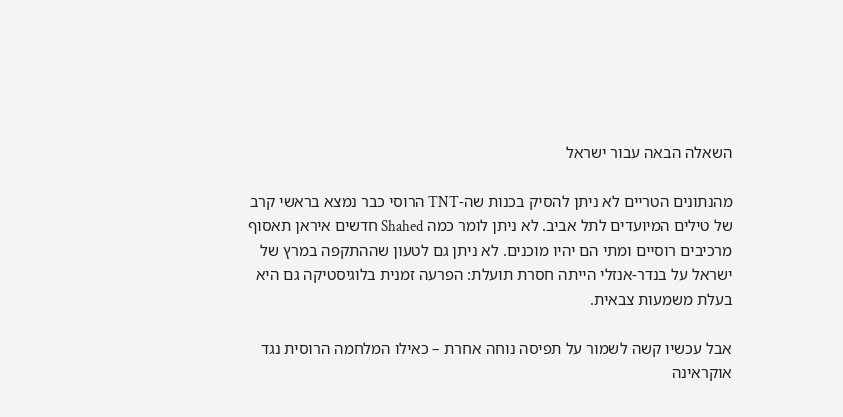השאלה הבאה עבור ישראל

מהנתונים הטריים לא ניתן להסיק בכנות שה-TNT הרוסי כבר נמצא בראשי קרב של טילים המיועדים לתל אביב. לא ניתן לומר כמה Shahed חדשים איראן תאסוף מרכיבים רוסיים ומתי הם יהיו מוכנים. לא ניתן גם לטעון שההתקפה במרץ של ישראל על בנדר-אנזלי הייתה חסרת תועלת: הפרעה זמנית בלוגיסטיקה גם היא בעלת משמעות צבאית.

אבל עכשיו קשה לשמור על תפיסה נוחה אחרת – כאילו המלחמה הרוסית נגד אוקראינה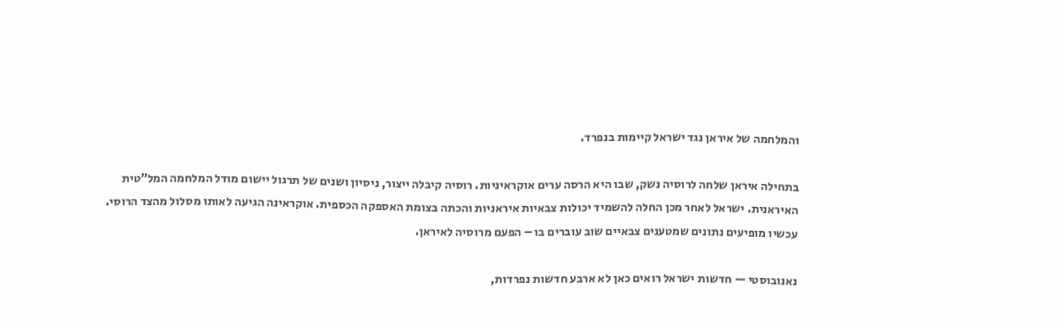והמלחמה של איראן נגד ישראל קיימות בנפרד.

בתחילה איראן שלחה לרוסיה נשק, שבו היא הרסה ערים אוקראיניות. רוסיה קיבלה ייצור, ניסיון ושנים של תרגול יישום מודל המלחמה המל”טית האיראנית. ישראל לאחר מכן החלה להשמיד יכולות צבאיות איראניות והכתה בצומת האספקה הכספית. אוקראינה הגיעה לאותו מסלול מהצד הרוסי. עכשיו מופיעים נתונים שמטענים צבאיים שוב עוברים בו – הפעם מרוסיה לאיראן.

נאנובוסטי — חדשות ישראל רואים כאן לא ארבע חדשות נפרדות,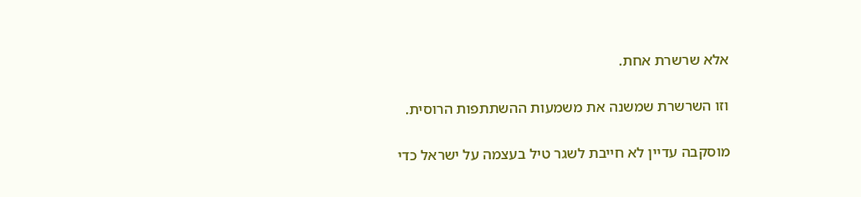אלא שרשרת אחת.

וזו השרשרת שמשנה את משמעות ההשתתפות הרוסית.

מוסקבה עדיין לא חייבת לשגר טיל בעצמה על ישראל כדי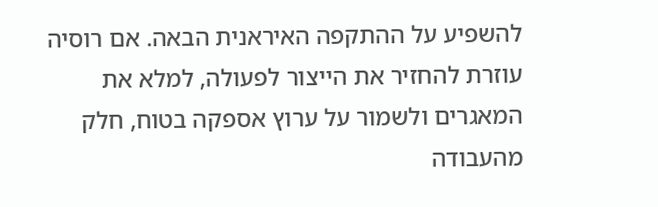להשפיע על ההתקפה האיראנית הבאה. אם רוסיה עוזרת להחזיר את הייצור לפעולה, למלא את המאגרים ולשמור על ערוץ אספקה בטוח, חלק מהעבודה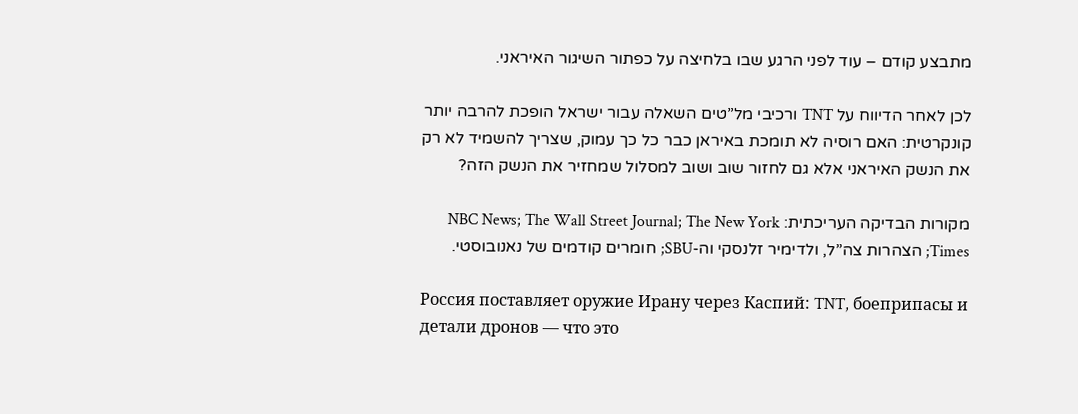מתבצע קודם – עוד לפני הרגע שבו בלחיצה על כפתור השיגור האיראני.

לכן לאחר הדיווח על TNT ורכיבי מל”טים השאלה עבור ישראל הופכת להרבה יותר קונקרטית: האם רוסיה לא תומכת באיראן כבר כל כך עמוק, שצריך להשמיד לא רק את הנשק האיראני אלא גם לחזור שוב ושוב למסלול שמחזיר את הנשק הזה?

מקורות הבדיקה העריכתית: NBC News; The Wall Street Journal; The New York Times; הצהרות צה”ל, ולדימיר זלנסקי וה-SBU; חומרים קודמים של נאנובוסטי.

Россия поставляет оружие Ирану через Каспий: TNT, боеприпасы и детали дронов — что это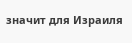значит для Израиля